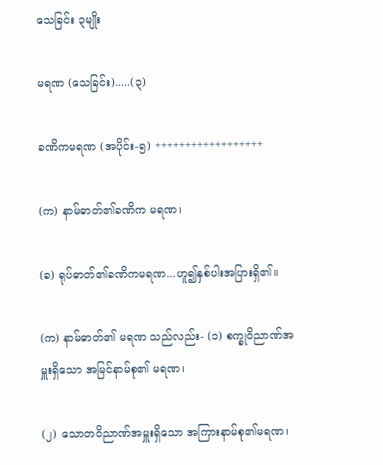သေခြင်း ၃မျိုး

မရဏ (သေခြင်း).....(၃)

ခဏိကမရဏ (အပိုင်း-၅) ++++++++++++++++++

(က) နာမ်ဓာတ်၏ခဏိက မရဏ၊

(ခ) ရုပ်ဓာတ်၏ခဏိကမရဏ...ဟူ၍နှစ်ပါးအပြားရှိ၏။

(က) နာမ်ဓာတ်၏ မရဏ သည်လည်း- (၁) စက္ခုဝိညာဏ်အမှူးရှိသော အမြင်နာမ်စု၏ မရဏ၊

(၂) သောတဝိညာဏ်အမှူးရှိသော အကြားနာမ်စု၏မရဏ၊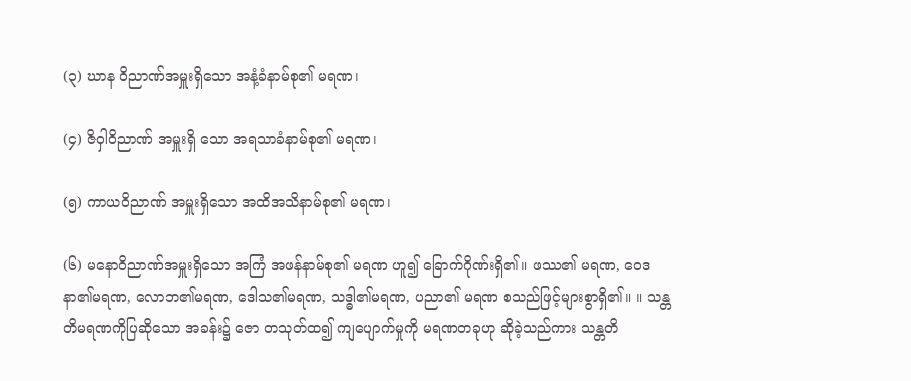(၃) ဃာန ဝိညာဏ်အမှူးရှိသော အနံ့ခံနာမ်စု၏ မရဏ၊

(၄) ဇိဝှါဝိညာဏ် အမှူးရှိ သော အရသာခံနာမ်စု၏ မရဏ၊

(၅) ကာယဝိညာဏ် အမှူးရှိသော အထိအသိနာမ်စု၏ မရဏ၊

(၆) မနောဝိညာဏ်အမှူးရှိသော အကြံ အဖန်နာမ်စု၏ မရဏ ဟူ၍ ခြောက်ဂိုဏ်းရှိ၏။ ဖဿ၏ မရဏ, ဝေဒနာ၏မရဏ, လောဘ၏မရဏ, ဒေါသ၏မရဏ, သဒ္ဓါ၏မရဏ, ပညာ၏ မရဏ စသည်ဖြင့်များစွာရှိ၏။ ။ သန္တတိမရဏကိုပြဆိုသော အခန်း၌ ဇော တသုတ်ထ၍ ကျပျောက်မှုကို မရဏတခုဟု ဆိုခဲ့သည်ကား သန္တတိ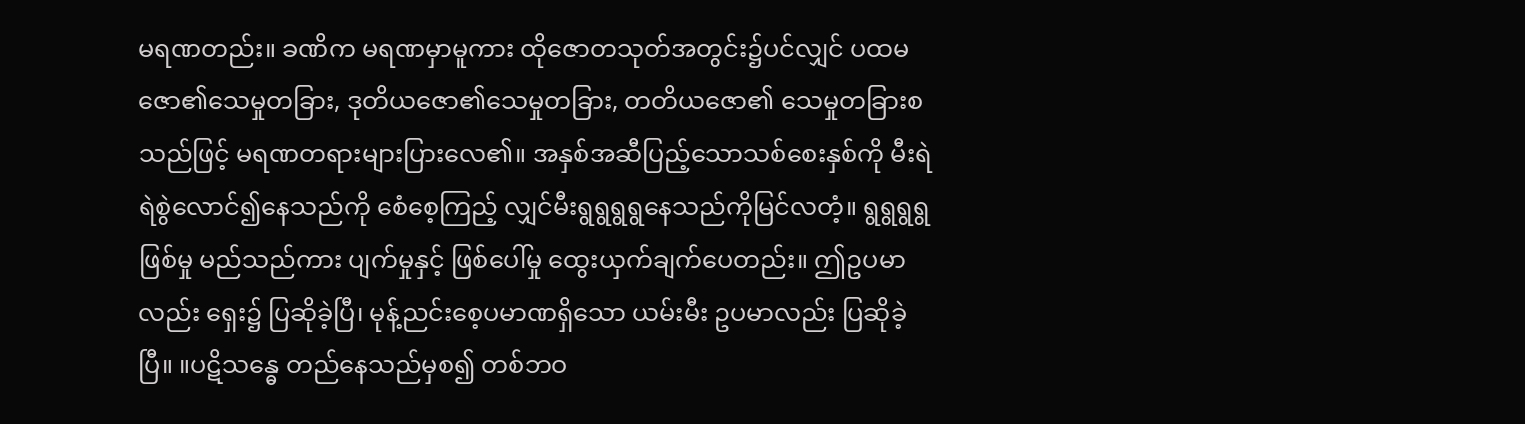မရဏတည်း။ ခဏိက မရဏမှာမူကား ထိုဇောတသုတ်အတွင်း၌ပင်လျှင် ပထမဇော၏သေမှုတခြား, ဒုတိယဇော၏သေမှုတခြား, တတိယဇော၏ သေမှုတခြားစသည်ဖြင့် မရဏတရားများပြားလေ၏။ အနှစ်အဆီပြည့်သောသစ်စေးနှစ်ကို မီးရဲရဲစွဲလောင်၍နေသည်ကို စေံစေ့ကြည့် လျှင်မီးရွရွရွရွနေသည်ကိုမြင်လတံ့။ ရွရွရွရွဖြစ်မှု မည်သည်ကား ပျက်မှုနှင့် ဖြစ်ပေါ်မှု ထွေးယှက်ချက်ပေတည်း။ ဤဥပမာလည်း ရှေး၌ ပြဆိုခဲ့ပြီ၊ မုန့်ညင်းစေ့ပမာဏရှိသော ယမ်းမီး ဥပမာလည်း ပြဆိုခဲ့ပြီ။ ။ပဋိသန္ဓေ တည်နေသည်မှစ၍ တစ်ဘဝ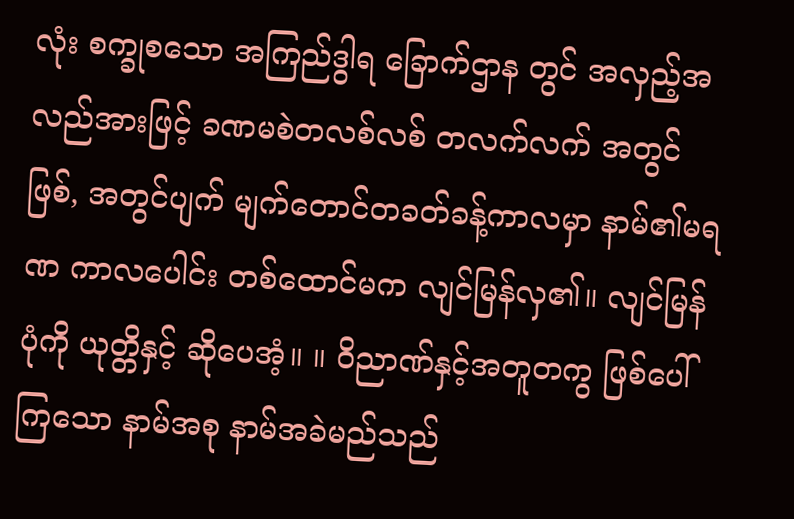လုံး စက္ခုစသော အကြည်ဒွါရ ခြောက်ဌာန တွင် အလှည့်အလည်အားဖြင့် ခဏမစဲတလစ်လစ် တလက်လက် အတွင်ဖြစ်, အတွင်ပျက် မျက်တောင်တခတ်ခန့်ကာလမှာ နာမ်၏မရဏ ကာလပေါင်း တစ်ထောင်မက လျင်မြန်လှ၏။ လျင်မြန်ပုံကို ယုတ္တိနှင့် ဆိုပေအံ့။ ။ ဝိညာဏ်နှင့်အတူတကွ ဖြစ်ပေါ်ကြသော နာမ်အစု နာမ်အခဲမည်သည်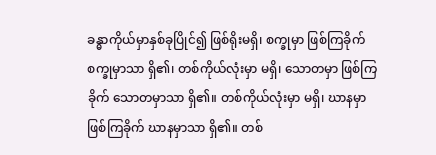ခန္ဓာကိုယ်မှာနှစ်ခုပြိုင်၍ ဖြစ်ရိုးမရှိ၊ စက္ခုမှာ ဖြစ်ကြခိုက် စက္ခုမှာသာ ရှိ၏၊ တစ်ကိုယ်လုံးမှာ မရှိ၊ သောတမှာ ဖြစ်ကြခိုက် သောတမှာသာ ရှိ၏။ တစ်ကိုယ်လုံးမှာ မရှိ၊ ဃာနမှာ ဖြစ်ကြခိုက် ဃာနမှာသာ ရှိ၏။ တစ်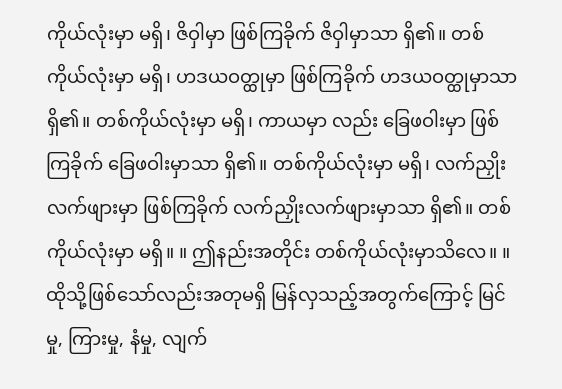ကိုယ်လုံးမှာ မရှိ၊ ဇိဝှါမှာ ဖြစ်ကြခိုက် ဇိဝှါမှာသာ ရှိ၏။ တစ်ကိုယ်လုံးမှာ မရှိ၊ ဟဒယဝတ္ထုမှာ ဖြစ်ကြခိုက် ဟဒယဝတ္ထုမှာသာ ရှိ၏။ တစ်ကိုယ်လုံးမှာ မရှိ၊ ကာယမှာ လည်း ခြေဖဝါးမှာ ဖြစ်ကြခိုက် ခြေဖဝါးမှာသာ ရှိ၏။ တစ်ကိုယ်လုံးမှာ မရှိ၊ လက်ညှိုးလက်ဖျားမှာ ဖြစ်ကြခိုက် လက်ညှိုးလက်ဖျားမှာသာ ရှိ၏။ တစ်ကိုယ်လုံးမှာ မရှိ။ ။ ဤနည်းအတိုင်း တစ်ကိုယ်လုံးမှာသိလေ။ ။ ထိုသို့ဖြစ်သော်လည်းအတုမရှိ မြန်လှသည့်အတွက်ကြောင့် မြင်မှု, ကြားမှု, နံမှု, လျက်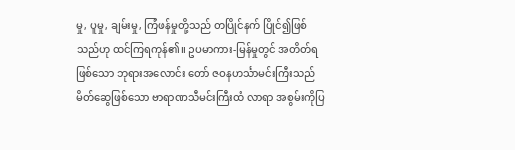မှု, ပူမှု, ချမ်းမှု, ကြံဖန်မှုတို့သည် တပြိုင်နက် ပြိုင်၍ဖြစ်သည်ဟု ထင်ကြရကုန်၏။ ဥပမာကား-မြန်မှုတွင် အတိတ်ရဖြစ်သော ဘုရားအလောင်း တော် ဇဝနဟင်္သာမင်းကြီးသည် မိတ်ဆွေဖြစ်သော ဗာရာဏသီမင်းကြီးထံ လာရာ အစွမ်းကိုပြ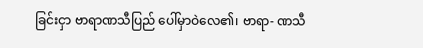ခြင်းငှာ ဗာရာဏသီပြည် ပေါ်မှာဝဲလေ၏၊ ဗာရာ- ဏသီ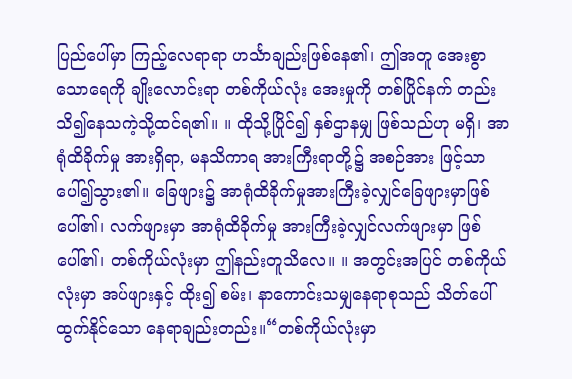ပြည်ပေါ်မှာ ကြည့်လေရာရာ ဟင်္သာချည်းဖြစ်နေ၏၊ ဤအတူ အေးစွာသောရေကို ချိုးလောင်းရာ တစ်ကိုယ်လုံး အေးမှုကို တစ်ပြိုင်နက် တည်းသိ၍နေသကဲ့သို့ထင်ရ၏။ ။ ထိုသို့ပြိုင်၍ နှစ်ဌာနမျှ ဖြစ်သည်ဟု မရှိ၊ အာရုံထိခိုက်မှု အားရှိရာ, မနသိကာရ အားကြီးရာတို့၌ အစဉ်အား ဖြင့်သာ ပေါ်၍သွား၏။ ခြေဖျား၌ အာရုံထိခိုက်မှုအားကြီးခဲ့လျှင်ခြေဖျားမှာဖြစ်ပေါ်၏၊ လက်ဖျားမှာ အာရုံထိခိုက်မှု အားကြီးခဲ့လျှင်လက်ဖျားမှာ ဖြစ်ပေါ်၏၊ တစ်ကိုယ်လုံးမှာ ဤနည်းတူသိလေ။ ။ အတွင်းအပြင် တစ်ကိုယ်လုံးမှာ အပ်ဖျားနှင့် ထိုး၍ စမ်း၊ နာကောင်းသမျှနေရာစုသည် သိတ်ပေါ်ထွက်နိုင်သော နေရာချည်းတည်း။“တစ်ကိုယ်လုံးမှာ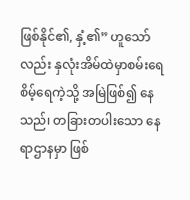ဖြစ်နိုင်၏, နှံ့၏” ဟူသော်လည်း နှလုံးအိမ်ထဲမှာစမ်းရေ စိမ့်ရေကဲ့သို့ အမြဲဖြစ်၍ နေသည်၊ တခြားတပါးသော နေရာဌာနမှာ ဖြစ်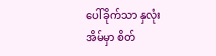ပေါ်ခိုက်သာ နှလုံးအိမ်မှာ စိတ်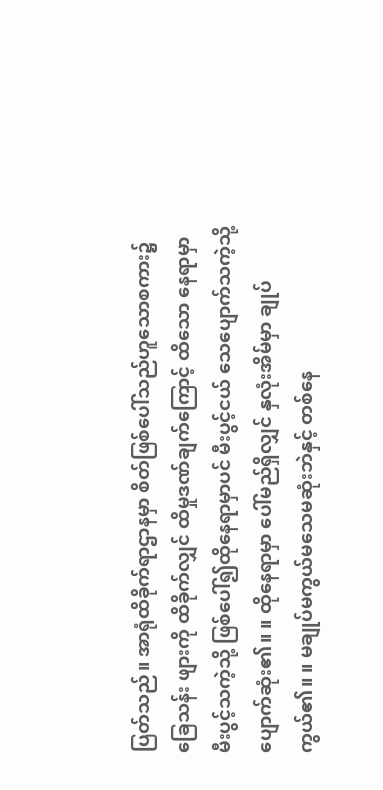ပြတ်သည်။ အာရုံထိခိုက်ရာဌာနမှာ စိတ်ဖြစ်ပေါ်သည်ဟူသောစကား၌ ခြေသန်း ဖျားကို ထိခိုက်လျှင် ထိမှုဒဏ်ချက်ကြောင့် ထိသော နေရာမှာ မီးပွင့်သကဲ့သို့ ဖြစ်ပေါ်၍ထိုနေရာမှာပင် မီးပွင့်ငယ် သေပျောက်သကဲ့သို့ ပျောက်ဆုံး၏။ ။ ထိုနေရာမှာ ပေါ်မည်ရှိလျှင် နှလုံးအိမ်မှာ ချုပ်ကွယ်၏။ ။ မချုပ်မကွယ်မသေမဆုံးဘဲနှင့် တစ်နေ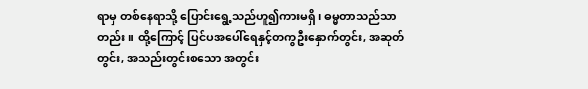ရာမှ တစ်နေရာသို့ ပြောင်းရွေ့သည်ဟူ၍ကားမရှိ၊ ဓမ္မတာသည်သာတည်း။ ထို့ကြောင့် ပြင်ပအပေါ်ရေနှင့်တကွဦးနှောက်တွင်း, အဆုတ်တွင်း, အသည်းတွင်းစသော အတွင်း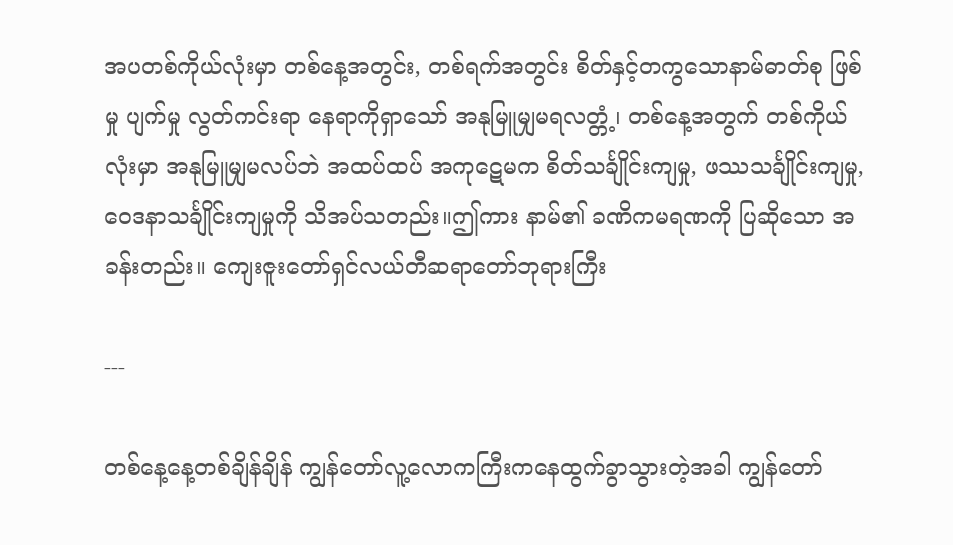အပတစ်ကိုယ်လုံးမှာ တစ်နေ့အတွင်း, တစ်ရက်အတွင်း စိတ်နှင့်တကွသောနာမ်ဓာတ်စု ဖြစ်မှု ပျက်မှု လွတ်ကင်းရာ နေရာကိုရှာသော် အနုမြူမျှမရလတ္တံ့၊ တစ်နေ့အတွက် တစ်ကိုယ်လုံးမှာ အနုမြူမျှမလပ်ဘဲ အထပ်ထပ် အကုဋေမက စိတ်သင်္ချိုင်းကျမှု, ဖဿသင်္ချိုင်းကျမှု, ဝေဒနာသင်္ချိုင်းကျမှုကို သိအပ်သတည်း။ဤကား နာမ်၏ ခဏိကမရဏကို ပြဆိုသော အခန်းတည်း။ ကျေးဇူးတော်ရှင်လယ်တီဆရာတော်ဘုရားကြီး

---

တစ်နေ့နေ့တစ်ချိန်ချိန် ကျွန်တော်လူ့လောကကြီးကနေထွက်ခွာသွားတဲ့အခါ ကျွန်တော်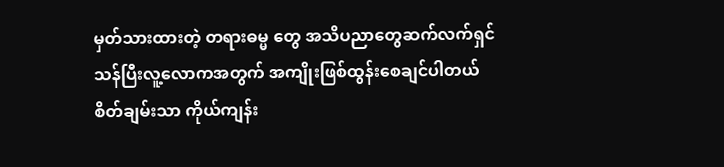မှတ်သားထားတဲ့ တရားဓမ္မ တွေ အသိပညာတွေဆက်လက်ရှင်သန်ပြီးလူ့လောကအတွက် အကျိုးဖြစ်ထွန်းစေချင်ပါတယ် စိတ်ချမ်းသာ ကိုယ်ကျန်း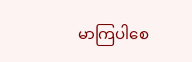မာကြပါစေ